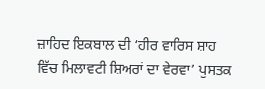ਜ਼ਾਹਿਦ ਇਕਬਾਲ ਦੀ ‘ਹੀਰ ਵਾਰਿਸ ਸ਼ਾਹ ਵਿੱਚ ਮਿਲਾਵਟੀ ਸ਼ਿਅਰਾਂ ਦਾ ਵੇਰਵਾ’ ਪੁਸਤਕ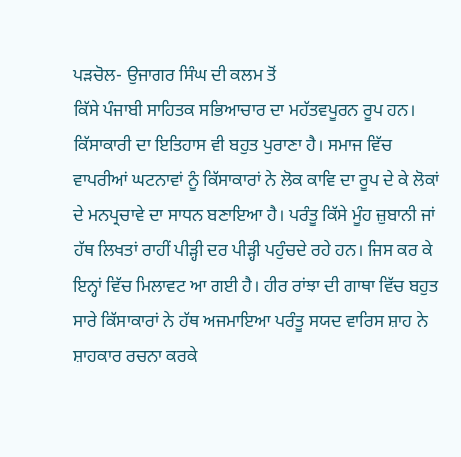ਪੜਚੋਲ- ਉਜਾਗਰ ਸਿੰਘ ਦੀ ਕਲਮ ਤੋਂ
ਕਿੱਸੇ ਪੰਜਾਬੀ ਸਾਹਿਤਕ ਸਭਿਆਚਾਰ ਦਾ ਮਹੱਤਵਪੂਰਨ ਰੂਪ ਹਨ। ਕਿੱਸਾਕਾਰੀ ਦਾ ਇਤਿਹਾਸ ਵੀ ਬਹੁਤ ਪੁਰਾਣਾ ਹੈ। ਸਮਾਜ ਵਿੱਚ ਵਾਪਰੀਆਂ ਘਟਨਾਵਾਂ ਨੂੰ ਕਿੱਸਾਕਾਰਾਂ ਨੇ ਲੋਕ ਕਾਵਿ ਦਾ ਰੂਪ ਦੇ ਕੇ ਲੋਕਾਂ ਦੇ ਮਨਪ੍ਰਚਾਵੇ ਦਾ ਸਾਧਨ ਬਣਾਇਆ ਹੈ। ਪਰੰਤੂ ਕਿੱਸੇ ਮੂੰਹ ਜ਼ੁਬਾਨੀ ਜਾਂ ਹੱਥ ਲਿਖਤਾਂ ਰਾਹੀਂ ਪੀੜ੍ਹੀ ਦਰ ਪੀੜ੍ਹੀ ਪਹੁੰਚਦੇ ਰਹੇ ਹਨ। ਜਿਸ ਕਰ ਕੇ ਇਨ੍ਹਾਂ ਵਿੱਚ ਮਿਲਾਵਟ ਆ ਗਈ ਹੈ। ਹੀਰ ਰਾਂਝਾ ਦੀ ਗਾਥਾ ਵਿੱਚ ਬਹੁਤ ਸਾਰੇ ਕਿੱਸਾਕਾਰਾਂ ਨੇ ਹੱਥ ਅਜਮਾਇਆ ਪਰੰਤੂ ਸਯਦ ਵਾਰਿਸ ਸ਼ਾਹ ਨੇ ਸ਼ਾਹਕਾਰ ਰਚਨਾ ਕਰਕੇ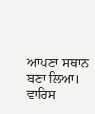ਆਪਣਾ ਸਥਾਨ ਬਣਾ ਲਿਆ। ਵਾਰਿਸ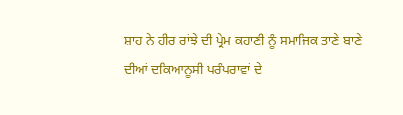ਸ਼ਾਹ ਨੇ ਹੀਰ ਰਾਂਝੇ ਦੀ ਪ੍ਰੇਮ ਕਹਾਣੀ ਨੂੰ ਸਮਾਜਿਕ ਤਾਣੇ ਬਾਣੇ ਦੀਆਂ ਦਕਿਆਨੂਸੀ ਪਰੰਪਰਾਵਾਂ ਦੇ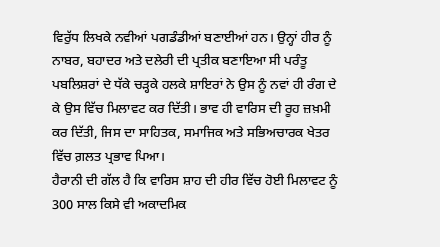ਵਿਰੁੱਧ ਲਿਖਕੇ ਨਵੀਆਂ ਪਗਡੰਡੀਆਂ ਬਣਾਈਆਂ ਹਨ। ਉਨ੍ਹਾਂ ਹੀਰ ਨੂੰ ਨਾਬਰ, ਬਹਾਦਰ ਅਤੇ ਦਲੇਰੀ ਦੀ ਪ੍ਰਤੀਕ ਬਣਾਇਆ ਸੀ ਪਰੰਤੂ ਪਬਲਿਸ਼ਰਾਂ ਦੇ ਧੱਕੇ ਚੜ੍ਹਕੇ ਹਲਕੇ ਸ਼ਾਇਰਾਂ ਨੇ ਉਸ ਨੂੰ ਨਵਾਂ ਹੀ ਰੰਗ ਦੇ ਕੇ ਉਸ ਵਿੱਚ ਮਿਲਾਵਟ ਕਰ ਦਿੱਤੀ। ਭਾਵ ਹੀ ਵਾਰਿਸ ਦੀ ਰੂਹ ਜ਼ਖ਼ਮੀ ਕਰ ਦਿੱਤੀ, ਜਿਸ ਦਾ ਸਾਹਿਤਕ, ਸਮਾਜਿਕ ਅਤੇ ਸਭਿਅਚਾਰਕ ਖੇਤਰ ਵਿੱਚ ਗ਼ਲਤ ਪ੍ਰਭਾਵ ਪਿਆ।
ਹੈਰਾਨੀ ਦੀ ਗੱਲ ਹੈ ਕਿ ਵਾਰਿਸ ਸ਼ਾਹ ਦੀ ਹੀਰ ਵਿੱਚ ਹੋਈ ਮਿਲਾਵਟ ਨੂੰ 300 ਸਾਲ ਕਿਸੇ ਵੀ ਅਕਾਦਮਿਕ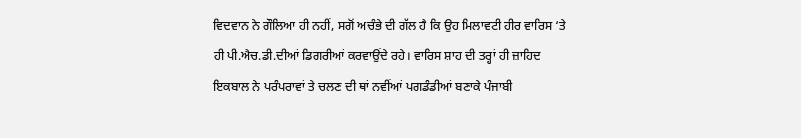ਵਿਦਵਾਨ ਨੇ ਗੌਲਿਆ ਹੀ ਨਹੀਂ, ਸਗੋਂ ਅਚੰਭੇ ਦੀ ਗੱਲ ਹੈ ਕਿ ਉਹ ਮਿਲਾਵਟੀ ਹੀਰ ਵਾਰਿਸ ‘ਤੇ ਹੀ ਪੀ.ਐਚ.ਡੀ.ਦੀਆਂ ਡਿਗਰੀਆਂ ਕਰਵਾਉਂਦੇ ਰਹੇ। ਵਾਰਿਸ ਸ਼ਾਹ ਦੀ ਤਰ੍ਹਾਂ ਹੀ ਜ਼ਾਹਿਦ ਇਕਬਾਲ ਨੇ ਪਰੰਪਰਾਵਾਂ ਤੇ ਚਲਣ ਦੀ ਥਾਂ ਨਵੀਂਆਂ ਪਗਡੰਡੀਆਂ ਬਣਾਕੇ ਪੰਜਾਬੀ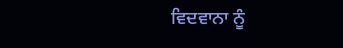ਵਿਦਵਾਨਾ ਨੂੰ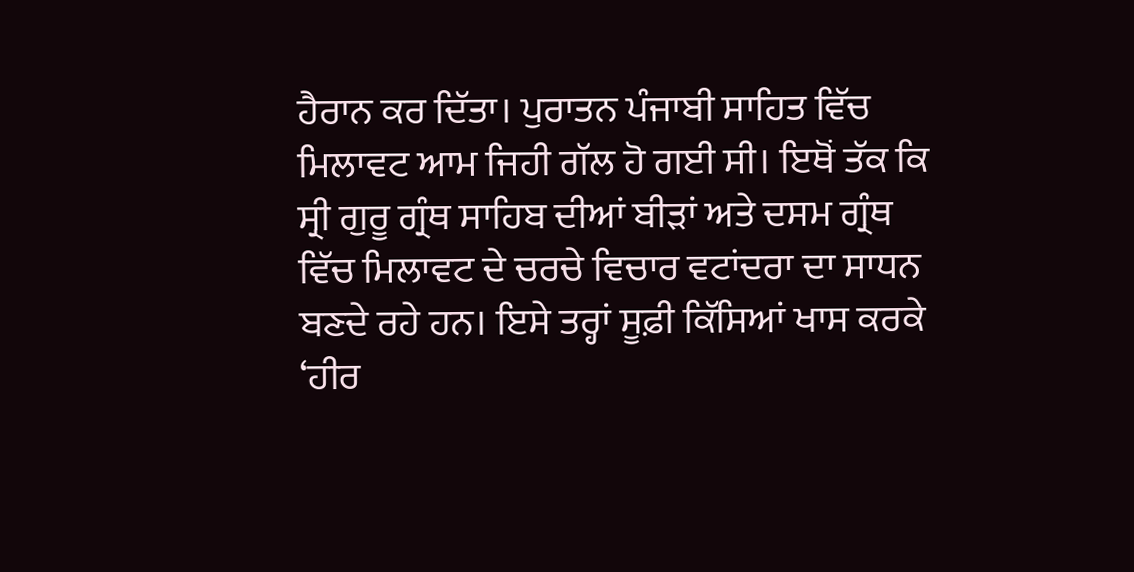ਹੈਰਾਨ ਕਰ ਦਿੱਤਾ। ਪੁਰਾਤਨ ਪੰਜਾਬੀ ਸਾਹਿਤ ਵਿੱਚ ਮਿਲਾਵਟ ਆਮ ਜਿਹੀ ਗੱਲ ਹੋ ਗਈ ਸੀ। ਇਥੋਂ ਤੱਕ ਕਿ ਸ੍ਰੀ ਗੁਰੂ ਗ੍ਰੰਥ ਸਾਹਿਬ ਦੀਆਂ ਬੀੜਾਂ ਅਤੇ ਦਸਮ ਗ੍ਰੰਥ ਵਿੱਚ ਮਿਲਾਵਟ ਦੇ ਚਰਚੇ ਵਿਚਾਰ ਵਟਾਂਦਰਾ ਦਾ ਸਾਧਨ ਬਣਦੇ ਰਹੇ ਹਨ। ਇਸੇ ਤਰ੍ਹਾਂ ਸੂਫ਼ੀ ਕਿੱਸਿਆਂ ਖਾਸ ਕਰਕੇ ‘ਹੀਰ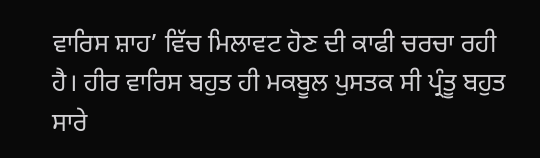ਵਾਰਿਸ ਸ਼ਾਹ’ ਵਿੱਚ ਮਿਲਾਵਟ ਹੋਣ ਦੀ ਕਾਫੀ ਚਰਚਾ ਰਹੀ ਹੈ। ਹੀਰ ਵਾਰਿਸ ਬਹੁਤ ਹੀ ਮਕਬੂਲ ਪੁਸਤਕ ਸੀ ਪ੍ਰੰਤੂ ਬਹੁਤ ਸਾਰੇ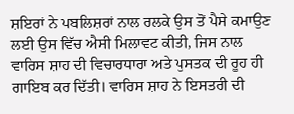ਸ਼ਇਰਾਂ ਨੇ ਪਬਲਿਸ਼ਰਾਂ ਨਾਲ ਰਲਕੇ ਉਸ ਤੋਂ ਪੈਸੇ ਕਮਾਉਣ ਲਈ ਉਸ ਵਿੱਚ ਐਸੀ ਮਿਲਾਵਟ ਕੀਤੀ, ਜਿਸ ਨਾਲ ਵਾਰਿਸ ਸ਼ਾਹ ਦੀ ਵਿਚਾਰਧਾਰਾ ਅਤੇ ਪੁਸਤਕ ਦੀ ਰੂਹ ਹੀ ਗਾਇਬ ਕਰ ਦਿੱਤੀ। ਵਾਰਿਸ ਸ਼ਾਹ ਨੇ ਇਸਤਰੀ ਦੀ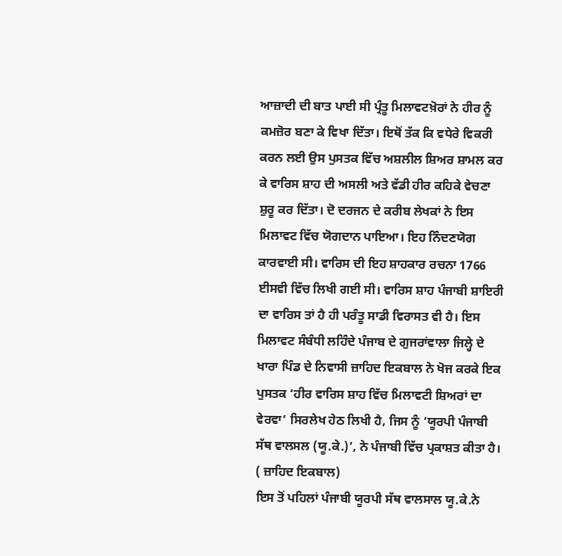ਆਜ਼ਾਦੀ ਦੀ ਬਾਤ ਪਾਈ ਸੀ ਪ੍ਰੰਤੂ ਮਿਲਾਵਟਖ਼ੋਰਾਂ ਨੇ ਹੀਰ ਨੂੰ ਕਮਜ਼ੋਰ ਬਣਾ ਕੇ ਵਿਖਾ ਦਿੱਤਾ। ਇਥੋਂ ਤੱਕ ਕਿ ਵਧੇਰੇ ਵਿਕਰੀ ਕਰਨ ਲਈ ਉਸ ਪੁਸਤਕ ਵਿੱਚ ਅਸ਼ਲੀਲ ਸ਼ਿਅਰ ਸ਼ਾਮਲ ਕਰ ਕੇ ਵਾਰਿਸ ਸ਼ਾਹ ਦੀ ਅਸਲੀ ਅਤੇ ਵੱਡੀ ਹੀਰ ਕਹਿਕੇ ਵੇਚਣਾ ਸ਼ੁਰੂ ਕਰ ਦਿੱਤਾ। ਦੋ ਦਰਜਨ ਦੇ ਕਰੀਬ ਲੇਖਕਾਂ ਨੇ ਇਸ ਮਿਲਾਵਟ ਵਿੱਚ ਯੋਗਦਾਨ ਪਾਇਆ। ਇਹ ਨਿੰਦਣਯੋਗ ਕਾਰਵਾਈ ਸੀ। ਵਾਰਿਸ ਦੀ ਇਹ ਸ਼ਾਹਕਾਰ ਰਚਨਾ 1766 ਈਸਵੀ ਵਿੱਚ ਲਿਖੀ ਗਈ ਸੀ। ਵਾਰਿਸ ਸ਼ਾਹ ਪੰਜਾਬੀ ਸ਼ਾਇਰੀ ਦਾ ਵਾਰਿਸ ਤਾਂ ਹੈ ਹੀ ਪਰੰਤੂ ਸਾਡੀ ਵਿਰਾਸਤ ਵੀ ਹੈ। ਇਸ ਮਿਲਾਵਟ ਸੰਬੰਧੀ ਲਹਿੰਦੇ ਪੰਜਾਬ ਦੇ ਗੁਜਰਾਂਵਾਲਾ ਜਿਲ੍ਹੇ ਦੇ ਖਾਰਾ ਪਿੰਡ ਦੇ ਨਿਵਾਸੀ ਜ਼ਾਹਿਦ ਇਕਬਾਲ ਨੇ ਖੋਜ ਕਰਕੇ ਇਕ ਪੁਸਤਕ ‘ਹੀਰ ਵਾਰਿਸ ਸ਼ਾਹ ਵਿੱਚ ਮਿਲਾਵਟੀ ਸ਼ਿਅਰਾਂ ਦਾ ਵੇਰਵਾ’ ਸਿਰਲੇਖ ਹੇਠ ਲਿਖੀ ਹੈ, ਜਿਸ ਨੂੰ ‘ਯੂਰਪੀ ਪੰਜਾਬੀ ਸੱਥ ਵਾਲਸਲ (ਯੂ.ਕੇ.)’, ਨੇ ਪੰਜਾਬੀ ਵਿੱਚ ਪ੍ਰਕਾਸ਼ਤ ਕੀਤਾ ਹੈ।
( ਜ਼ਾਹਿਦ ਇਕਬਾਲ)
ਇਸ ਤੋਂ ਪਹਿਲਾਂ ਪੰਜਾਬੀ ਯੂਰਪੀ ਸੱਥ ਵਾਲਸਾਲ ਯੂ.ਕੇ.ਨੇ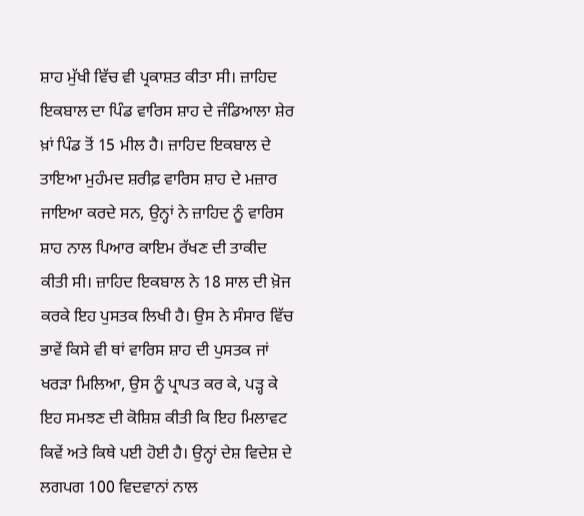ਸ਼ਾਹ ਮੁੱਖੀ ਵਿੱਚ ਵੀ ਪ੍ਰਕਾਸ਼ਤ ਕੀਤਾ ਸੀ। ਜ਼ਾਹਿਦ ਇਕਬਾਲ ਦਾ ਪਿੰਡ ਵਾਰਿਸ ਸ਼ਾਹ ਦੇ ਜੰਡਿਆਲਾ ਸ਼ੇਰ ਖ਼ਾਂ ਪਿੰਡ ਤੋਂ 15 ਮੀਲ ਹੈ। ਜ਼ਾਹਿਦ ਇਕਬਾਲ ਦੇ ਤਾਇਆ ਮੁਹੰਮਦ ਸ਼ਰੀਫ਼ ਵਾਰਿਸ ਸ਼ਾਹ ਦੇ ਮਜ਼ਾਰ ਜਾਇਆ ਕਰਦੇ ਸਨ, ਉਨ੍ਹਾਂ ਨੇ ਜ਼ਾਹਿਦ ਨੂੰ ਵਾਰਿਸ ਸ਼ਾਹ ਨਾਲ ਪਿਆਰ ਕਾਇਮ ਰੱਖਣ ਦੀ ਤਾਕੀਦ ਕੀਤੀ ਸੀ। ਜ਼ਾਹਿਦ ਇਕਬਾਲ ਨੇ 18 ਸਾਲ ਦੀ ਖ਼ੋਜ ਕਰਕੇ ਇਹ ਪੁਸਤਕ ਲਿਖੀ ਹੈ। ਉਸ ਨੇ ਸੰਸਾਰ ਵਿੱਚ ਭਾਵੇਂ ਕਿਸੇ ਵੀ ਥਾਂ ਵਾਰਿਸ ਸ਼ਾਹ ਦੀ ਪੁਸਤਕ ਜਾਂ ਖਰੜਾ ਮਿਲਿਆ, ਉਸ ਨੂੰ ਪ੍ਰਾਪਤ ਕਰ ਕੇ, ਪੜ੍ਹ ਕੇ ਇਹ ਸਮਝਣ ਦੀ ਕੋਸ਼ਿਸ਼ ਕੀਤੀ ਕਿ ਇਹ ਮਿਲਾਵਟ ਕਿਵੇਂ ਅਤੇ ਕਿਥੇ ਪਈ ਹੋਈ ਹੈ। ਉਨ੍ਹਾਂ ਦੇਸ਼ ਵਿਦੇਸ਼ ਦੇ ਲਗਪਗ 100 ਵਿਦਵਾਨਾਂ ਨਾਲ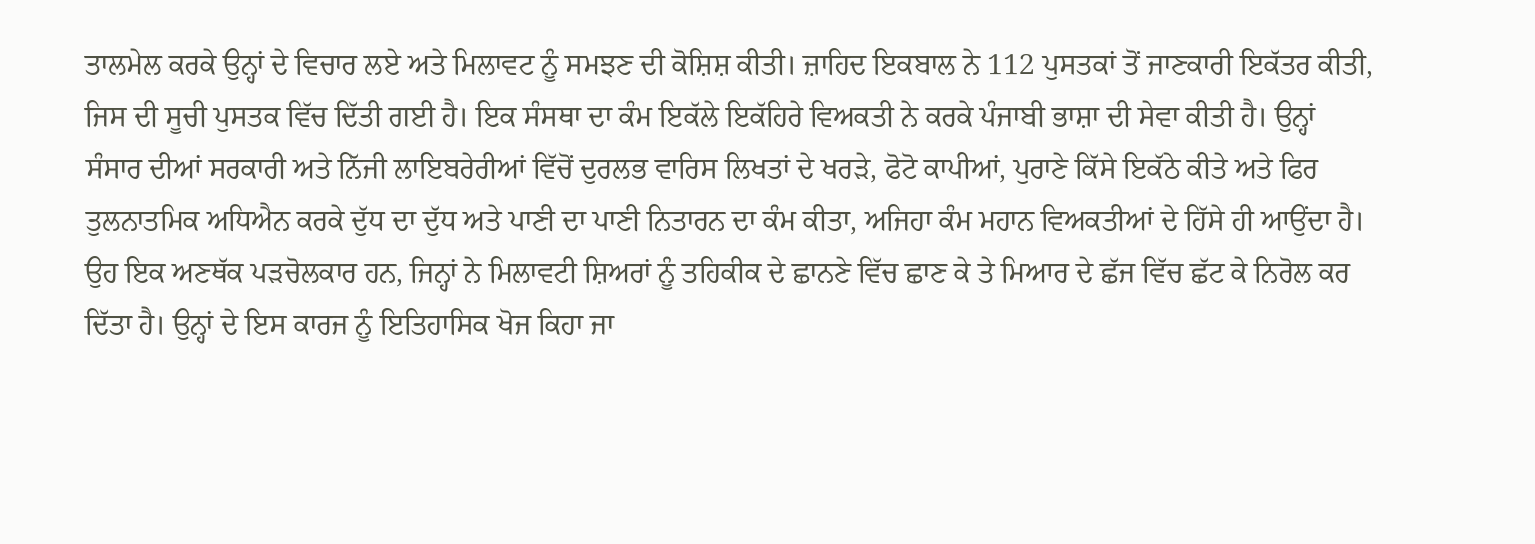ਤਾਲਮੇਲ ਕਰਕੇ ਉਨ੍ਹਾਂ ਦੇ ਵਿਚਾਰ ਲਏ ਅਤੇ ਮਿਲਾਵਟ ਨੂੰ ਸਮਝਣ ਦੀ ਕੋਸ਼ਿਸ਼ ਕੀਤੀ। ਜ਼ਾਹਿਦ ਇਕਬਾਲ ਨੇ 112 ਪੁਸਤਕਾਂ ਤੋਂ ਜਾਣਕਾਰੀ ਇਕੱਤਰ ਕੀਤੀ, ਜਿਸ ਦੀ ਸੂਚੀ ਪੁਸਤਕ ਵਿੱਚ ਦਿੱਤੀ ਗਈ ਹੈ। ਇਕ ਸੰਸਥਾ ਦਾ ਕੰਮ ਇਕੱਲੇ ਇਕੱਹਿਰੇ ਵਿਅਕਤੀ ਨੇ ਕਰਕੇ ਪੰਜਾਬੀ ਭਾਸ਼ਾ ਦੀ ਸੇਵਾ ਕੀਤੀ ਹੈ। ਉਨ੍ਹਾਂ ਸੰਸਾਰ ਦੀਆਂ ਸਰਕਾਰੀ ਅਤੇ ਨਿੱਜੀ ਲਾਇਬਰੇਰੀਆਂ ਵਿੱਚੋਂ ਦੁਰਲਭ ਵਾਰਿਸ ਲਿਖਤਾਂ ਦੇ ਖਰੜੇ, ਫੋਟੋ ਕਾਪੀਆਂ, ਪੁਰਾਣੇ ਕਿੱਸੇ ਇਕੱਠੇ ਕੀਤੇ ਅਤੇ ਫਿਰ ਤੁਲਨਾਤਮਿਕ ਅਧਿਐਨ ਕਰਕੇ ਦੁੱਧ ਦਾ ਦੁੱਧ ਅਤੇ ਪਾਣੀ ਦਾ ਪਾਣੀ ਨਿਤਾਰਨ ਦਾ ਕੰਮ ਕੀਤਾ, ਅਜਿਹਾ ਕੰਮ ਮਹਾਨ ਵਿਅਕਤੀਆਂ ਦੇ ਹਿੱਸੇ ਹੀ ਆਉਂਦਾ ਹੈ। ਉਹ ਇਕ ਅਣਥੱਕ ਪੜਚੋਲਕਾਰ ਹਨ, ਜਿਨ੍ਹਾਂ ਨੇ ਮਿਲਾਵਟੀ ਸ਼ਿਅਰਾਂ ਨੂੰ ਤਹਿਕੀਕ ਦੇ ਛਾਨਣੇ ਵਿੱਚ ਛਾਣ ਕੇ ਤੇ ਮਿਆਰ ਦੇ ਛੱਜ ਵਿੱਚ ਛੱਟ ਕੇ ਨਿਰੋਲ ਕਰ ਦਿੱਤਾ ਹੈ। ਉਨ੍ਹਾਂ ਦੇ ਇਸ ਕਾਰਜ ਨੂੰ ਇਤਿਹਾਸਿਕ ਖੋਜ ਕਿਹਾ ਜਾ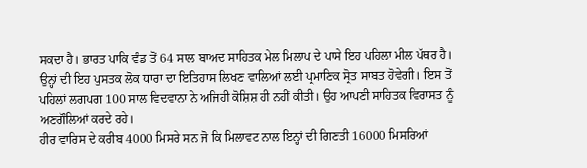ਸਕਦਾ ਹੈ। ਭਾਰਤ ਪਾਕਿ ਵੰਡ ਤੋਂ 64 ਸਾਲ ਬਾਅਦ ਸਾਹਿਤਕ ਮੇਲ ਮਿਲਾਪ ਦੇ ਪਾਸੇ ਇਹ ਪਹਿਲਾ ਮੀਲ ਪੱਥਰ ਹੈ। ਉਨ੍ਹਾਂ ਦੀ ਇਹ ਪੁਸਤਕ ਲੋਕ ਧਾਰਾ ਦਾ ਇਤਿਹਾਸ ਲਿਖਣ ਵਾਲਿਆਂ ਲਈ ਪ੍ਰਮਾਣਿਕ ਸ੍ਰੋਤ ਸਾਬਤ ਹੋਵੇਗੀ। ਇਸ ਤੋਂ ਪਹਿਲਾਂ ਲਗਪਗ 100 ਸਾਲ ਵਿਦਵਾਨਾ ਨੇ ਅਜਿਹੀ ਕੋਸ਼ਿਸ਼ ਹੀ ਨਹੀਂ ਕੀਤੀ। ਉਹ ਆਪਣੀ ਸਾਹਿਤਕ ਵਿਰਾਸਤ ਨੂੰ ਅਣਗੌਲਿਆਂ ਕਰਦੇ ਰਹੇ।
ਹੀਰ ਵਾਰਿਸ ਦੇ ਕਰੀਬ 4000 ਮਿਸਰੇ ਸਨ ਜੋ ਕਿ ਮਿਲਾਵਟ ਨਾਲ ਇਨ੍ਹਾਂ ਦੀ ਗਿਣਤੀ 16000 ਮਿਸਰਿਆਂ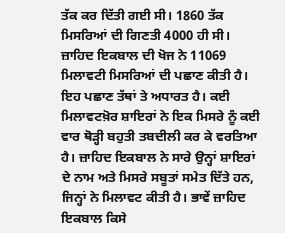ਤੱਕ ਕਰ ਦਿੱਤੀ ਗਈ ਸੀ। 1860 ਤੱਕ ਮਿਸਰਿਆਂ ਦੀ ਗਿਣਤੀ 4000 ਹੀ ਸੀ। ਜ਼ਾਹਿਦ ਇਕਬਾਲ ਦੀ ਖੋਜ ਨੇ 11069 ਮਿਲਾਵਟੀ ਮਿਸਰਿਆਂ ਦੀ ਪਛਾਣ ਕੀਤੀ ਹੈ। ਇਹ ਪਛਾਣ ਤੱਥਾਂ ਤੇ ਅਧਾਰਤ ਹੈ। ਕਈ ਮਿਲਾਵਟਖ਼ੋਰ ਸ਼ਾਇਰਾਂ ਨੇ ਇਕ ਮਿਸਰੇ ਨੂੰ ਕਈ ਵਾਰ ਥੋੜ੍ਹੀ ਬਹੁਤੀ ਤਬਦੀਲੀ ਕਰ ਕੇ ਵਰਤਿਆ ਹੈ। ਜ਼ਾਹਿਦ ਇਕਬਾਲ ਨੇ ਸਾਰੇ ਉਨ੍ਹਾਂ ਸ਼ਾਇਰਾਂ ਦੇ ਨਾਮ ਅਤੇ ਮਿਸਰੇ ਸਬੂਤਾਂ ਸਮੇਤ ਦਿੱਤੇ ਹਨ, ਜਿਨ੍ਹਾਂ ਨੇ ਮਿਲਾਵਟ ਕੀਤੀ ਹੈ। ਭਾਵੇਂ ਜ਼ਾਹਿਦ ਇਕਬਾਲ ਕਿਸੇ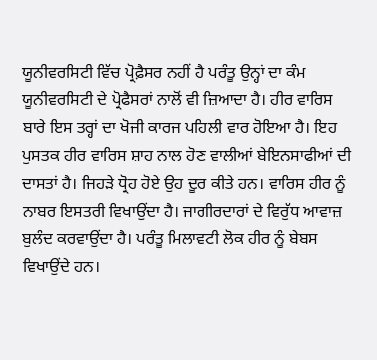ਯੂਨੀਵਰਸਿਟੀ ਵਿੱਚ ਪ੍ਰੋਫ਼ੈਸਰ ਨਹੀਂ ਹੈ ਪਰੰਤੂ ਉਨ੍ਹਾਂ ਦਾ ਕੰਮ ਯੂਨੀਵਰਸਿਟੀ ਦੇ ਪ੍ਰੋਫੈਸਰਾਂ ਨਾਲੋਂ ਵੀ ਜ਼ਿਆਦਾ ਹੈ। ਹੀਰ ਵਾਰਿਸ ਬਾਰੇ ਇਸ ਤਰ੍ਹਾਂ ਦਾ ਖੋਜੀ ਕਾਰਜ ਪਹਿਲੀ ਵਾਰ ਹੋਇਆ ਹੈ। ਇਹ ਪੁਸਤਕ ਹੀਰ ਵਾਰਿਸ ਸ਼ਾਹ ਨਾਲ ਹੋਣ ਵਾਲੀਆਂ ਬੇਇਨਸਾਫੀਆਂ ਦੀ ਦਾਸਤਾਂ ਹੈ। ਜਿਹੜੇ ਧ੍ਰੋਹ ਹੋਏ ਉਹ ਦੂਰ ਕੀਤੇ ਹਨ। ਵਾਰਿਸ ਹੀਰ ਨੂੰ ਨਾਬਰ ਇਸਤਰੀ ਵਿਖਾਉਂਦਾ ਹੈ। ਜਾਗੀਰਦਾਰਾਂ ਦੇ ਵਿਰੁੱਧ ਆਵਾਜ਼ ਬੁਲੰਦ ਕਰਵਾਉਂਦਾ ਹੈ। ਪਰੰਤੂ ਮਿਲਾਵਟੀ ਲੋਕ ਹੀਰ ਨੂੰ ਬੇਬਸ ਵਿਖਾਉਂਦੇ ਹਨ।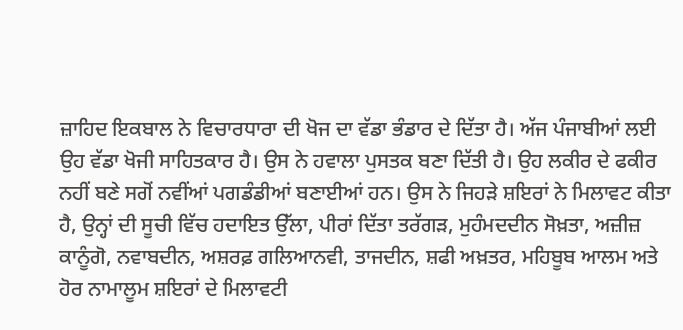ਜ਼ਾਹਿਦ ਇਕਬਾਲ ਨੇ ਵਿਚਾਰਧਾਰਾ ਦੀ ਖੋਜ ਦਾ ਵੱਡਾ ਭੰਡਾਰ ਦੇ ਦਿੱਤਾ ਹੈ। ਅੱਜ ਪੰਜਾਬੀਆਂ ਲਈ ਉਹ ਵੱਡਾ ਖੋਜੀ ਸਾਹਿਤਕਾਰ ਹੈ। ਉਸ ਨੇ ਹਵਾਲਾ ਪੁਸਤਕ ਬਣਾ ਦਿੱਤੀ ਹੈ। ਉਹ ਲਕੀਰ ਦੇ ਫਕੀਰ ਨਹੀਂ ਬਣੇ ਸਗੋਂ ਨਵੀਂਆਂ ਪਗਡੰਡੀਆਂ ਬਣਾਈਆਂ ਹਨ। ਉਸ ਨੇ ਜਿਹੜੇ ਸ਼ਇਰਾਂ ਨੇ ਮਿਲਾਵਟ ਕੀਤਾ ਹੈ, ਉਨ੍ਹਾਂ ਦੀ ਸੂਚੀ ਵਿੱਚ ਹਦਾਇਤ ਉੱਲਾ, ਪੀਰਾਂ ਦਿੱਤਾ ਤਰੱਗੜ, ਮੁਹੰਮਦਦੀਨ ਸੋਖ਼ਤਾ, ਅਜ਼ੀਜ਼ ਕਾਨੂੰਗੋ, ਨਵਾਬਦੀਨ, ਅਸ਼ਰਫ਼ ਗਲਿਆਨਵੀ, ਤਾਜਦੀਨ, ਸ਼ਫੀ ਅਖ਼ਤਰ, ਮਹਿਬੂਬ ਆਲਮ ਅਤੇ ਹੋਰ ਨਾਮਾਲੂਮ ਸ਼ਇਰਾਂ ਦੇ ਮਿਲਾਵਟੀ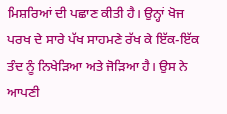ਮਿਸ਼ਰਿਆਂ ਦੀ ਪਛਾਣ ਕੀਤੀ ਹੈ। ਉਨ੍ਹਾਂ ਖੋਜ ਪਰਖ ਦੇ ਸਾਰੇ ਪੱਖ ਸਾਹਮਣੇ ਰੱਖ ਕੇ ਇੱਕ-ਇੱਕ ਤੰਦ ਨੂੰ ਨਿਖੇੜਿਆ ਅਤੇ ਜੋੜਿਆ ਹੈ। ਉਸ ਨੇ ਆਪਣੀ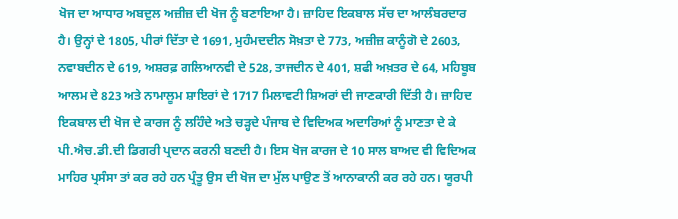ਖੋਜ ਦਾ ਆਧਾਰ ਅਬਦੁਲ ਅਜ਼ੀਜ਼ ਦੀ ਖੋਜ ਨੂੰ ਬਣਾਇਆ ਹੈ। ਜ਼ਾਹਿਦ ਇਕਬਾਲ ਸੱਚ ਦਾ ਆਲੰਬਰਦਾਰ ਹੈ। ਉਨ੍ਹਾਂ ਦੇ 1805, ਪੀਰਾਂ ਦਿੱਤਾ ਦੇ 1691, ਮੁਹੰਮਦਦੀਨ ਸੋਖ਼ਤਾ ਦੇ 773, ਅਜ਼ੀਜ਼ ਕਾਨੂੰਗੋ ਦੇ 2603, ਨਵਾਬਦੀਨ ਦੇ 619, ਅਸ਼ਰਫ਼ ਗਲਿਆਨਵੀ ਦੇ 528, ਤਾਜਦੀਨ ਦੇ 401, ਸ਼ਫੀ ਅਖ਼ਤਰ ਦੇ 64, ਮਹਿਬੂਬ ਆਲਮ ਦੇ 823 ਅਤੇ ਨਾਮਾਲੂਮ ਸ਼ਾਇਰਾਂ ਦੇ 1717 ਮਿਲਾਵਟੀ ਸ਼ਿਅਰਾਂ ਦੀ ਜਾਣਕਾਰੀ ਦਿੱਤੀ ਹੈ। ਜ਼ਾਹਿਦ ਇਕਬਾਲ ਦੀ ਖੋਜ ਦੇ ਕਾਰਜ ਨੂੰ ਲਹਿੰਦੇ ਅਤੇ ਚੜ੍ਹਦੇ ਪੰਜਾਬ ਦੇ ਵਿਦਿਅਕ ਅਦਾਰਿਆਂ ਨੂੰ ਮਾਣਤਾ ਦੇ ਕੇ ਪੀ.ਐਚ.ਡੀ.ਦੀ ਡਿਗਰੀ ਪ੍ਰਦਾਨ ਕਰਨੀ ਬਣਦੀ ਹੈ। ਇਸ ਖੋਜ ਕਾਰਜ ਦੇ 10 ਸਾਲ ਬਾਅਦ ਵੀ ਵਿਦਿਅਕ ਮਾਹਿਰ ਪ੍ਰਸੰਸਾ ਤਾਂ ਕਰ ਰਹੇ ਹਨ ਪ੍ਰੰਤੂ ਉਸ ਦੀ ਖੋਜ ਦਾ ਮੁੱਲ ਪਾਉਣ ਤੋਂ ਆਨਾਕਾਨੀ ਕਰ ਰਹੇ ਹਨ। ਯੂਰਪੀ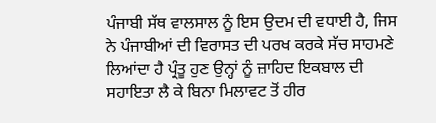ਪੰਜਾਬੀ ਸੱਥ ਵਾਲਸਾਲ ਨੂੰ ਇਸ ਉਦਮ ਦੀ ਵਧਾਈ ਹੈ, ਜਿਸ ਨੇ ਪੰਜਾਬੀਆਂ ਦੀ ਵਿਰਾਸਤ ਦੀ ਪਰਖ ਕਰਕੇ ਸੱਚ ਸਾਹਮਣੇ ਲਿਆਂਦਾ ਹੈ ਪ੍ਰੰਤੂ ਹੁਣ ਉਨ੍ਹਾਂ ਨੂੰ ਜ਼ਾਹਿਦ ਇਕਬਾਲ ਦੀ ਸਹਾਇਤਾ ਲੈ ਕੇ ਬਿਨਾ ਮਿਲਾਵਟ ਤੋਂ ਹੀਰ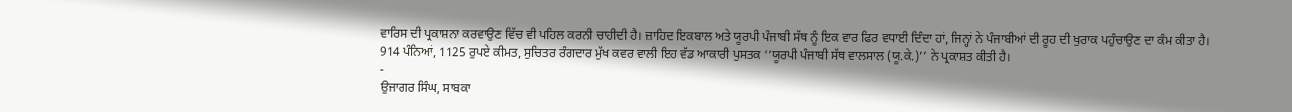ਵਾਰਿਸ ਦੀ ਪ੍ਰਕਾਸ਼ਨਾ ਕਰਵਾਉਣ ਵਿੱਚ ਵੀ ਪਹਿਲ ਕਰਨੀ ਚਾਹੀਦੀ ਹੈ। ਜ਼ਾਹਿਦ ਇਕਬਾਲ ਅਤੇ ਯੂਰਪੀ ਪੰਜਾਬੀ ਸੱਥ ਨੂੰ ਇਕ ਵਾਰ ਫਿਰ ਵਧਾਈ ਦਿੰਦਾ ਹਾਂ, ਜਿਨ੍ਹਾਂ ਨੇ ਪੰਜਾਬੀਆਂ ਦੀ ਰੂਹ ਦੀ ਖੁਰਾਕ ਪਹੁੰਚਾਉਣ ਦਾ ਕੰਮ ਕੀਤਾ ਹੈ।
914 ਪੰਨਿਆਂ, 1125 ਰੁਪਏ ਕੀਮਤ, ਸੁਚਿਤਰ ਰੰਗਦਾਰ ਮੁੱਖ ਕਵਰ ਵਾਲੀ ਇਹ ਵੱਡ ਆਕਾਰੀ ਪੁਸਤਕ ‘‘ਯੂਰਪੀ ਪੰਜਾਬੀ ਸੱਥ ਵਾਲਸਾਲ (ਯੂ.ਕੇ.)’’ ਨੇ ਪ੍ਰਕਾਸ਼ਤ ਕੀਤੀ ਹੈ।
-
ਉਜਾਗਰ ਸਿੰਘ, ਸਾਬਕਾ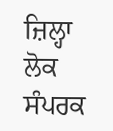ਜ਼ਿਲ੍ਹਾ ਲੋਕ ਸੰਪਰਕ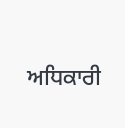ਅਧਿਕਾਰੀ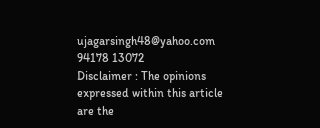ujagarsingh48@yahoo.com
94178 13072
Disclaimer : The opinions expressed within this article are the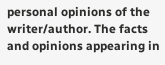personal opinions of the writer/author. The facts and opinions appearing in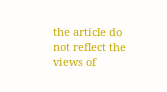the article do not reflect the views of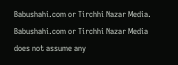Babushahi.com or Tirchhi Nazar Media. Babushahi.com or Tirchhi Nazar Media does not assume any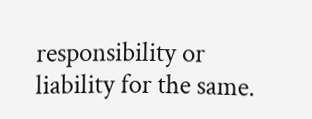responsibility or liability for the same.